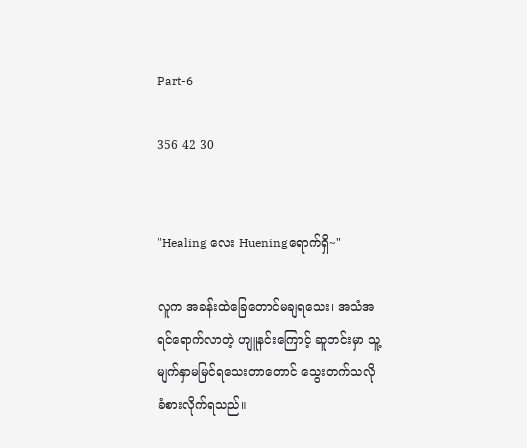Part-6

356 42 30


"Healing လေး Hueningရောက်ရှိ~"

လူက အခန်းထဲခြေတောင်မချရသေး၊ အသံအရင်ရောက်လာတဲ့ ဟျူနင်းကြောင့် ဆူဘင်းမှာ သူ့မျက်နှာမမြင်ရသေးတာတောင် သွေးတက်သလိုခံစားလိုက်ရသည်။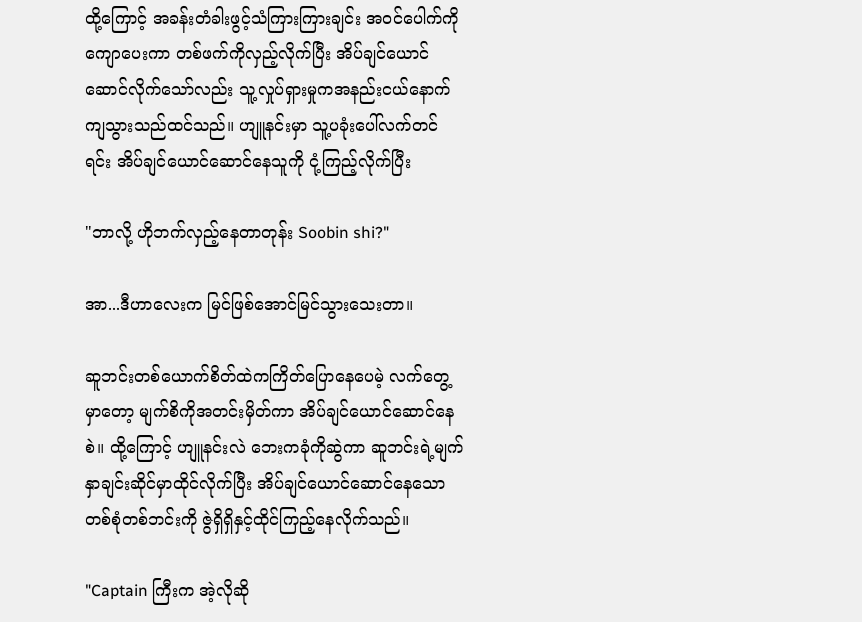ထို့ကြောင့် အခန်းတံခါးဖွင့်သံကြားကြားချင်း အဝင်ပေါက်ကိုကျောပေးကာ တစ်ဖက်ကိုလှည့်လိုက်ပြီး အိပ်ချင်ယောင်ဆောင်လိုက်သော်လည်း သူ့လှုပ်ရှားမှုကအနည်းငယ်နောက်ကျသွားသည်ထင်သည်။ ဟျူနင်းမှာ သူ့ပခုံးပေါ်လက်တင်ရင်း အိပ်ချင်ယောင်ဆောင်နေသူကို ငုံ့ကြည့်လိုက်ပြီး

"ဘာလို့ ဟိုဘက်လှည့်နေတာတုန်း Soobin shi?"

အာ...ဒီဟာလေးက မြင်ဖြစ်အောင်မြင်သွားသေးတာ။

ဆူဘင်းတစ်ယောက်စိတ်ထဲကကြိတ်ပြောနေပေမဲ့ လက်တွေ့မှာတော့ မျက်စိကိုအတင်းမှိတ်ကာ အိပ်ချင်ယောင်ဆောင်နေစဲ။ ထို့ကြောင့် ဟျူနင်းလဲ ဘေးကခုံကိုဆွဲကာ ဆူဘင်းရဲ့မျက်နှာချင်းဆိုင်မှာထိုင်လိုက်ပြီး အိပ်ချင်ယောင်ဆောင်နေသောတစ်စုံတစ်ဘင်းကို ဇွဲရှိရှိနှင့်ထိုင်ကြည့်နေလိုက်သည်။

"Captain ကြီးက အဲ့လိုဆို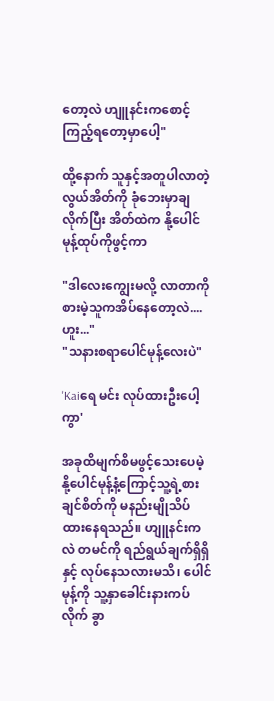တော့လဲ ဟျူနင်းကစောင့်ကြည့်ရတော့မှာပေါ့"

ထို့နောက် သူနှင့်အတူပါလာတဲ့ လွယ်အိတ်ကို ခုံဘေးမှာချလိုက်ပြီး အိတ်ထဲက နို့ပေါင်မုန့်ထုပ်ကိုဖွင့်ကာ

"ဒါလေးကျွေးမလို့ လာတာကို စားမဲ့သူကအိပ်နေတော့လဲ....ဟူး..."
"သနားစရာပေါင်မုန့်လေးပဲ"

'Kaiရေ မင်း လုပ်ထားဦးပေါ့ကွာ'

အခုထိမျက်စိမဖွင့်သေးပေမဲ့ နို့ပေါင်မုန့်နံ့ကြောင့်သူ့ရဲ့စားချင်စိတ်ကို မနည်းမျိုသိပ်ထားနေရသည်။ ဟျူနင်းကလဲ တမင်ကို ရည်ရွယ်ချက်ရှိရှိနှင့် လုပ်နေသလားမသိ၊ ပေါင်မုန့်ကို သူ့နှာခေါင်းနားကပ်လိုက် ခွာ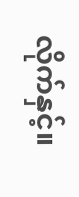လိုက်နှင့်။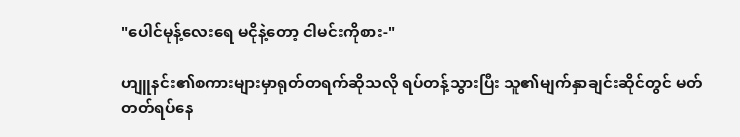"ပေါင်မုန့်လေးရေ မငိုနဲ့တော့ ငါမင်းကိုစား-"

ဟျူနင်း၏စကားများမှာရုတ်တရက်ဆိုသလို ရပ်တန့်သွားပြီး သူ၏မျက်နှာချင်းဆိုင်တွင် မတ်တတ်ရပ်နေ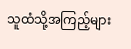သူထံသို့အကြည့်များ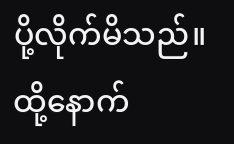ပို့လိုက်မိသည်။ ထို့နောက်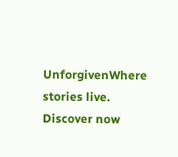UnforgivenWhere stories live. Discover now